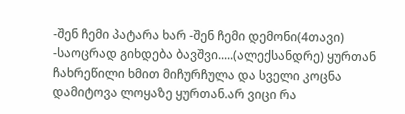-შენ ჩემი პატარა ხარ -შენ ჩემი დემონი(4თავი)
-საოცრად გიხდება ბავშვი.....(ალექსანდრე) ყურთან ჩახრეწილი ხმით მიჩურჩულა და სველი კოცნა დამიტოვა ლოყაზე ყურთან.არ ვიცი რა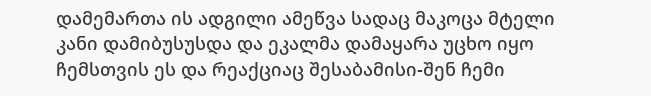დამემართა ის ადგილი ამეწვა სადაც მაკოცა მტელი კანი დამიბუსუსდა და ეკალმა დამაყარა უცხო იყო ჩემსთვის ეს და რეაქციაც შესაბამისი-შენ ჩემი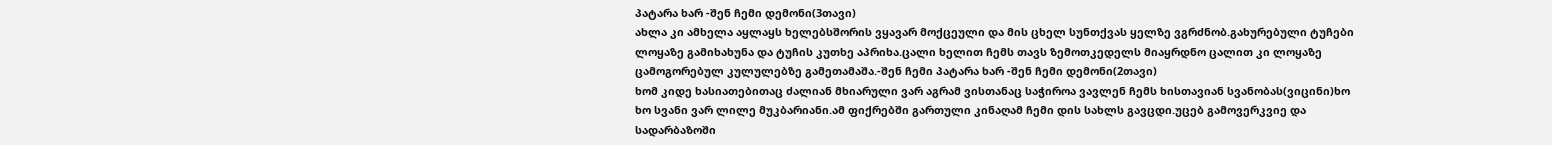პატარა ხარ -შენ ჩემი დემონი(3თავი)
ახლა კი ამხელა აყლაყს ხელებსშორის ვყავარ მოქცეული და მის ცხელ სუნთქვას ყელზე ვგრძნობ.გახურებული ტუჩები ლოყაზე გამიხახუნა და ტუჩის კუთხე აპრიხა.ცალი ხელით ჩემს თავს ზემოთკედელს მიაყრდნო ცალით კი ლოყაზე ცამოგორებულ კულულებზე გამეთამაშა.-შენ ჩემი პატარა ხარ -შენ ჩემი დემონი(2თავი)
ხომ კიდე ხასიათებითაც ძალიან მხიარული ვარ აგრამ ვისთანაც საჭიროა ვავლენ ჩემს ხისთავიან სვანობას(ვიცინი)ხო ხო სვანი ვარ ლილე მუკბარიანი.ამ ფიქრებში გართული კინაღამ ჩემი დის სახლს გავცდი.უცებ გამოვერკვიე და სადარბაზოში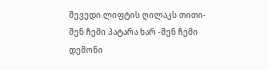შევედი.ლიფტის ღილაკს თითი-შენ ჩემი პატარა ხარ -შენ ჩემი დემონი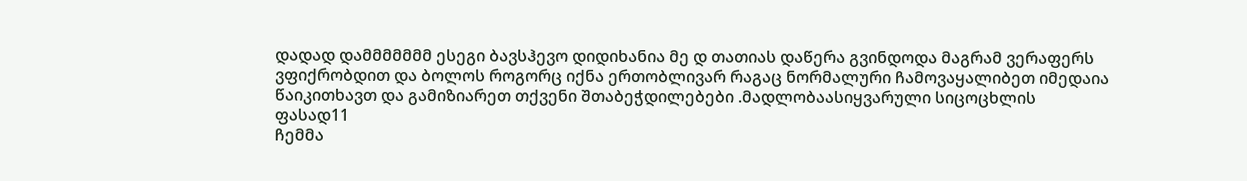დადად დამმმმმმმ ესეგი ბავსჰევო დიდიხანია მე დ თათიას დაწერა გვინდოდა მაგრამ ვერაფერს ვფიქრობდით და ბოლოს როგორც იქნა ერთობლივარ რაგაც ნორმალური ჩამოვაყალიბეთ იმედაია წაიკითხავთ და გამიზიარეთ თქვენი შთაბეჭდილებები .მადლობაასიყვარული სიცოცხლის ფასად11
ჩემმა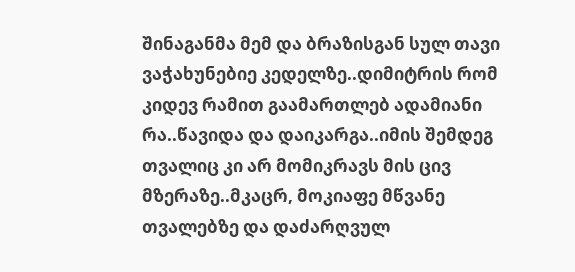შინაგანმა მემ და ბრაზისგან სულ თავი ვაჭახუნებიე კედელზე..დიმიტრის რომ კიდევ რამით გაამართლებ ადამიანი რა..წავიდა და დაიკარგა..იმის შემდეგ თვალიც კი არ მომიკრავს მის ცივ მზერაზე..მკაცრ, მოკიაფე მწვანე თვალებზე და დაძარღვულ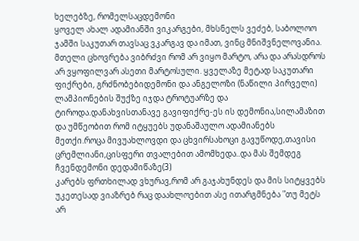ხელებზე, რომელსაცდემონი
ყოველ ახალ ადამიანში ვიკარგები, მხსნელს ვეძებ, საბოლოო ჯამში საკუთარ თავსაც ვკარგავ და იმათ, ვინც მნიშვნელოვანია. მთელი ცხოვრება ვიბრძვი რომ არ ვიყო მარტო, არა და არასდროს არ ვყოფილვარ ასეთი მარტოსული. ყველაზე მეტად საკუთარი ფიქრები, გრძნობებიდემონი და ანგელოზი (ნაწილი პირველი)
ლამპიონების შუქზე იჯდა ტროტუარზე და ტიროდა.დანახვისთანავე გავიფიქრე-ეს ის დემონია,სილამაზით და უმწეობით რომ იტყუებს უდანაშაულო ადამიანებს მეთქი.როცა მივუახლოვდი და ცხვირსახოცი გავუწოდე,თავისი ცრემლიანი,ცისფერი თვალებით ამომხედა..და მას შემდეგ ჩვენდემონი დედამიწაზე(3)
კარებს ფრთხილად ვხურავ,რომ არ გაჯახუნდეს და მის სიტყვებს უკეთესად ვიაზრებ რაც დაახლოებით ასე ითარგმნება "თუ მეტს არ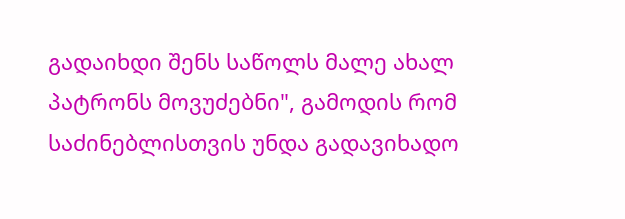გადაიხდი შენს საწოლს მალე ახალ პატრონს მოვუძებნი", გამოდის რომ საძინებლისთვის უნდა გადავიხადო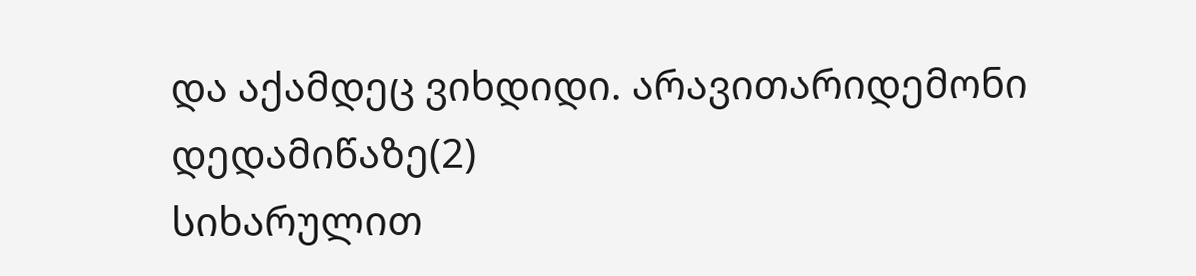და აქამდეც ვიხდიდი. არავითარიდემონი დედამიწაზე(2)
სიხარულით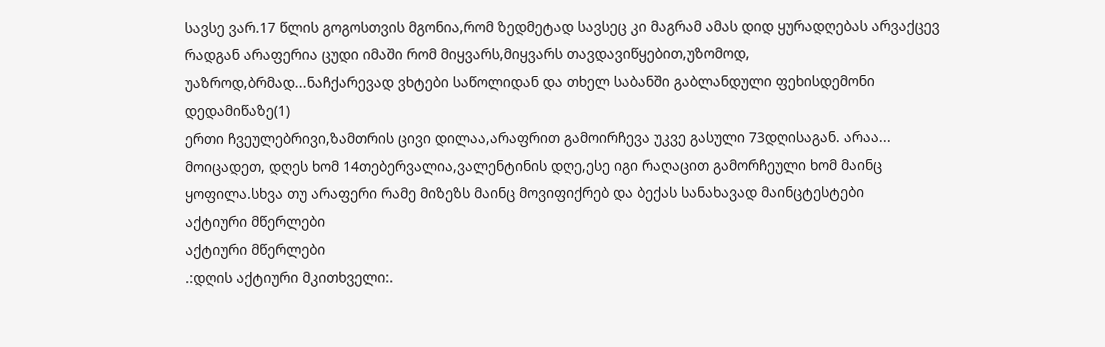სავსე ვარ.17 წლის გოგოსთვის მგონია,რომ ზედმეტად სავსეც კი მაგრამ ამას დიდ ყურადღებას არვაქცევ რადგან არაფერია ცუდი იმაში რომ მიყვარს,მიყვარს თავდავიწყებით,უზომოდ, უაზროდ,ბრმად...ნაჩქარევად ვხტები საწოლიდან და თხელ საბანში გაბლანდული ფეხისდემონი დედამიწაზე(1)
ერთი ჩვეულებრივი,ზამთრის ცივი დილაა,არაფრით გამოირჩევა უკვე გასული 73დღისაგან. არაა... მოიცადეთ, დღეს ხომ 14თებერვალია,ვალენტინის დღე,ესე იგი რაღაცით გამორჩეული ხომ მაინც ყოფილა.სხვა თუ არაფერი რამე მიზეზს მაინც მოვიფიქრებ და ბექას სანახავად მაინცტესტები
აქტიური მწერლები
აქტიური მწერლები
.:დღის აქტიური მკითხველი:.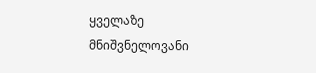ყველაზე მნიშვნელოვანი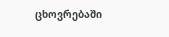ცხოვრებაში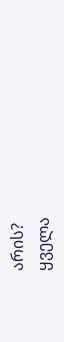არის?
ყველა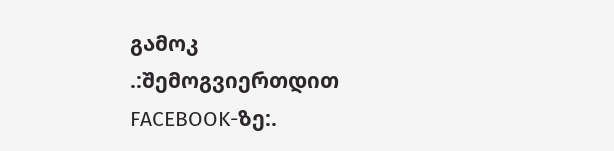გამოკ
.:შემოგვიერთდით FACEBOOK-ზე:.